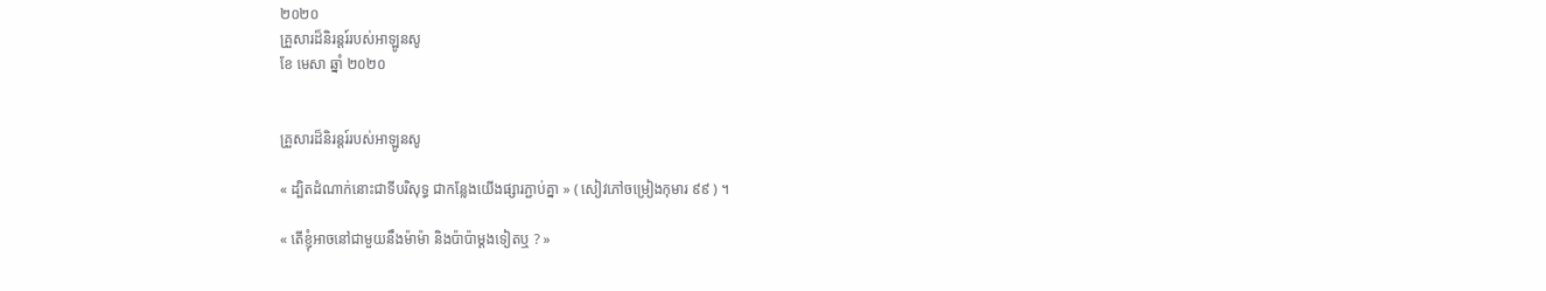២០២០
គ្រួសារដ៏និរន្តរ៍របស់អាឡូនសូ
ខែ មេសា ឆ្នាំ ២០២០


គ្រួសារដ៏និរន្តរ៍របស់អាឡូនសូ

« ដ្បិតដំណាក់នោះជាទីបរិសុទ្ធ ជាកន្លែងយើងផ្សារភ្ជាប់គ្នា » ( សៀវភៅចម្រៀងកុមារ ៩៩ ) ។

« តើខ្ញុំអាចនៅជាមួយនឹងម៉ាម៉ា និងប៉ាប៉ាម្ដងទៀតឬ ? »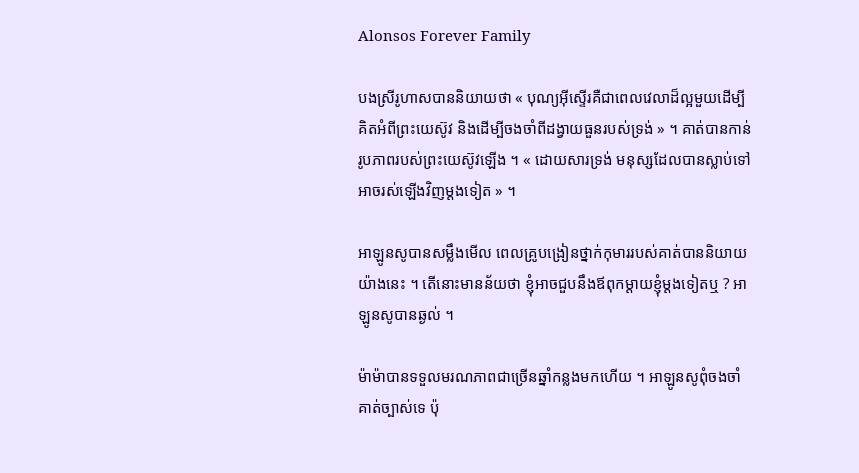Alonsos Forever Family

បងស្រីរូហាសបាននិយាយថា « បុណ្យអ៊ីស្ទើរគឺជាពេលវេលាដ៏ល្អមួយដើម្បីគិតអំពីព្រះយេស៊ូវ និងដើម្បីចងចាំពីដង្វាយធួនរបស់ទ្រង់ » ។ គាត់បានកាន់រូបភាពរបស់ព្រះយេស៊ូវឡើង ។ « ដោយសារទ្រង់ មនុស្សដែលបានស្លាប់ទៅអាចរស់ឡើងវិញម្ដងទៀត » ។

អាឡូនសូបានសម្លឹងមើល ពេលគ្រូបង្រៀនថ្នាក់កុមាររបស់គាត់បាននិយាយយ៉ាងនេះ ។ តើនោះមានន័យថា ខ្ញុំអាចជួបនឹងឪពុកម្ដាយខ្ញុំម្ដងទៀតឬ ? អាឡូនសូបានឆ្ងល់ ។

ម៉ាម៉ាបានទទួលមរណភាពជាច្រើនឆ្នាំកន្លងមកហើយ ។ អាឡូនសូពុំចងចាំគាត់ច្បាស់ទេ ប៉ុ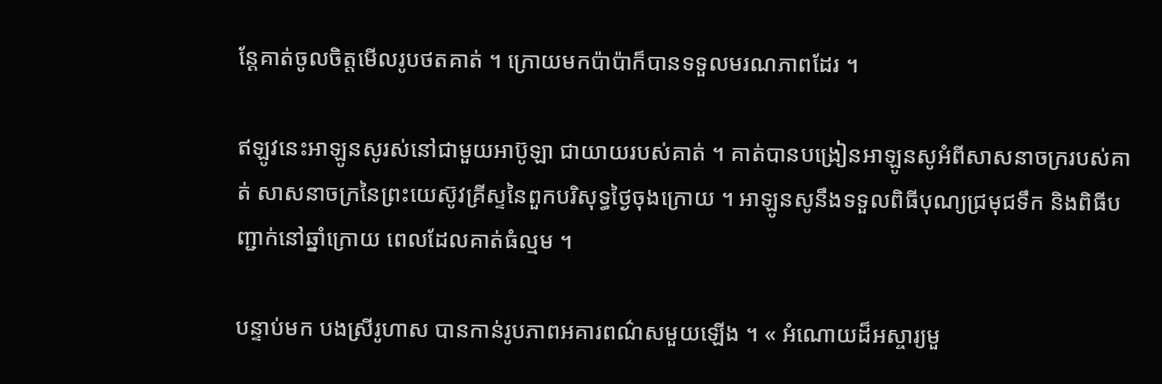ន្តែគាត់ចូលចិត្តមើលរូបថតគាត់ ។ ក្រោយមកប៉ាប៉ាក៏បានទទួលមរណភាពដែរ ។

ឥឡូវនេះអាឡូនសូរស់នៅជាមួយអាប៊ូឡា ជាយាយរបស់គាត់ ។ គាត់បានបង្រៀនអាឡូនសូអំពីសាសនាចក្ររបស់គាត់ សាសនាចក្រនៃព្រះយេស៊ូវគ្រីស្ទនៃពួកបរិសុទ្ធថ្ងៃចុងក្រោយ ។ អាឡូនសូនឹងទទួលពិធីបុណ្យជ្រមុជទឹក និងពិធីបញ្ជាក់នៅឆ្នាំក្រោយ ពេលដែលគាត់ធំល្មម ។

បន្ទាប់មក បងស្រីរូហាស បានកាន់រូបភាពអគារពណ៌សមួយឡើង ។ « អំណោយដ៏អស្ចារ្យមួ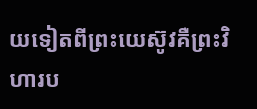យទៀតពីព្រះយេស៊ូវគឺព្រះវិហារប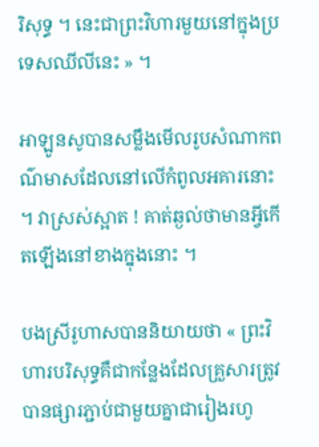រិសុទ្ធ ។ នេះជាព្រះវិហារមួយនៅក្នុងប្រទេសឈីលីនេះ » ។

អាឡូនសូបានសម្លឹងមើលរូបសំណាកពណ៌មាសដែលនៅលើកំពូលអគារនោះ ។ វាស្រស់ស្អាត ! គាត់ឆ្ងល់ថាមានអ្វីកើតឡើងនៅខាងក្នុងនោះ ។

បងស្រីរូហាសបាននិយាយថា « ព្រះវិហារបរិសុទ្ធគឺជាកន្លែងដែលគ្រួសារត្រូវបានផ្សារភ្ជាប់ជាមួយគ្នាជារៀងរហូ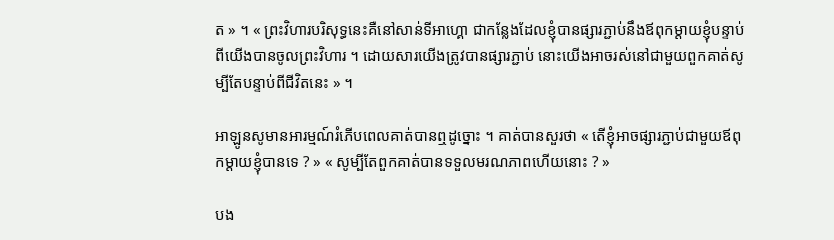ត » ។ « ព្រះវិហារបរិសុទ្ធនេះគឺនៅសាន់ទីអាហ្គោ ជាកន្លែងដែលខ្ញុំបានផ្សារភ្ជាប់នឹងឪពុកម្ដាយខ្ញុំបន្ទាប់ពីយើងបានចូលព្រះវិហារ ។ ដោយសារយើងត្រូវបានផ្សារភ្ជាប់ នោះយើងអាចរស់នៅជាមួយពួកគាត់សូម្បីតែបន្ទាប់ពីជីវិតនេះ » ។

អាឡូនសូមានអារម្មណ៍រំភើបពេលគាត់បានឮដូច្នោះ ។ គាត់បានសួរថា « តើខ្ញុំអាចផ្សារភ្ជាប់ជាមួយឪពុកម្ដាយខ្ញុំបានទេ ? » « សូម្បីតែពួកគាត់បានទទួលមរណភាពហើយនោះ ? »

បង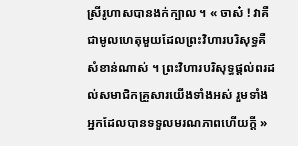ស្រីរូហាសបានងក់ក្បាល ។ « ចាស៎ ! វាគឺជាមូលហេតុមួយដែលព្រះវិហារបរិសុទ្ធគឺសំខាន់ណាស់ ។ ព្រះវិហារបរិសុទ្ធផ្ដល់ពរដល់សមាជិកគ្រួសារយើងទាំងអស់ រួមទាំងអ្នកដែលបានទទួលមរណភាពហើយក្ដី »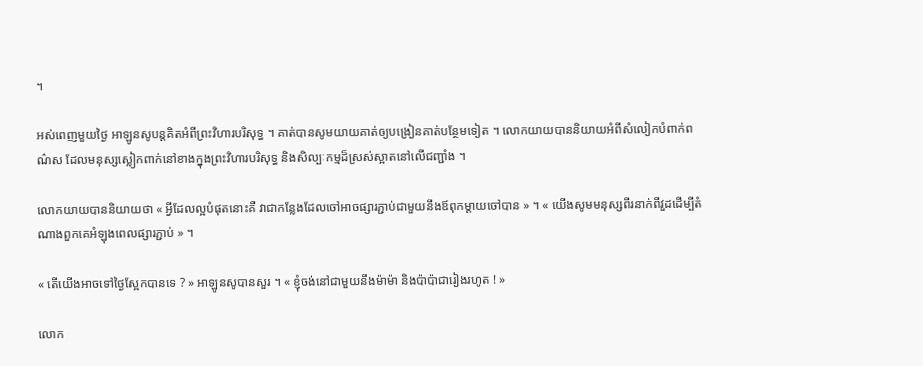។

អស់ពេញមួយថ្ងៃ អាឡូនសូបន្តគិតអំពីព្រះវិហារបរិសុទ្ធ ។ គាត់បានសូមយាយគាត់ឲ្យបង្រៀនគាត់បន្ថែមទៀត ។ លោកយាយបាននិយាយអំពីសំលៀកបំពាក់ពណ៌ស ដែលមនុស្សស្លៀកពាក់នៅខាងក្នុងព្រះវិហារបរិសុទ្ធ និងសិល្បៈកម្មដ៏ស្រស់ស្អាតនៅលើជញ្ជាំង ។

លោកយាយបាននិយាយថា « អ្វីដែលល្អបំផុតនោះគឺ វាជាកន្លែងដែលចៅអាចផ្សារភ្ជាប់ជាមួយនឹងឪពុកម្ដាយចៅបាន » ។ « យើងសូមមនុស្សពីរនាក់ពីវួដដើម្បីតំណាងពួកគេអំឡុងពេលផ្សារភ្ជាប់ » ។

« តើយើងអាចទៅថ្ងៃស្អែកបានទេ ? » អាឡូនសូបានសួរ ។ « ខ្ញុំចង់នៅជាមួយនឹងម៉ាម៉ា និងប៉ាប៉ាជារៀងរហូត ! »

លោក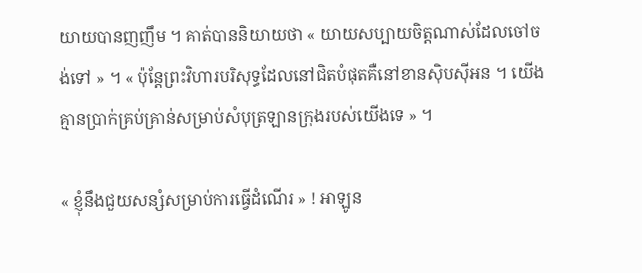យាយបានញញឹម ។ គាត់បាននិយាយថា « យាយសប្បាយចិត្តណាស់ដែលចៅចង់ទៅ » ។ « ប៉ុន្តែព្រះវិហារបរិសុទ្ធដែលនៅជិតបំផុតគឺនៅខានស៊ិបស៊ីអន ។ យើងគ្មានប្រាក់គ្រប់គ្រាន់សម្រាប់សំបុត្រឡានក្រុងរបស់យើងទេ » ។

« ខ្ញុំនឹងជួយសន្សំសម្រាប់ការធ្វើដំណើរ » ! អាឡូន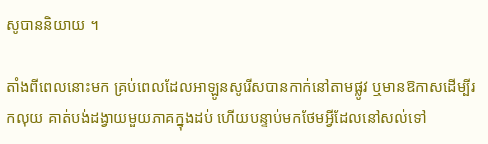សូបាននិយាយ ។

តាំងពីពេលនោះមក គ្រប់ពេលដែលអាឡូនសូរើសបានកាក់នៅតាមផ្លូវ ឬមានឱកាសដើម្បីរកលុយ គាត់បង់ដង្វាយមួយភាគក្នុងដប់ ហើយបន្ទាប់មកថែមអ្វីដែលនៅសល់ទៅ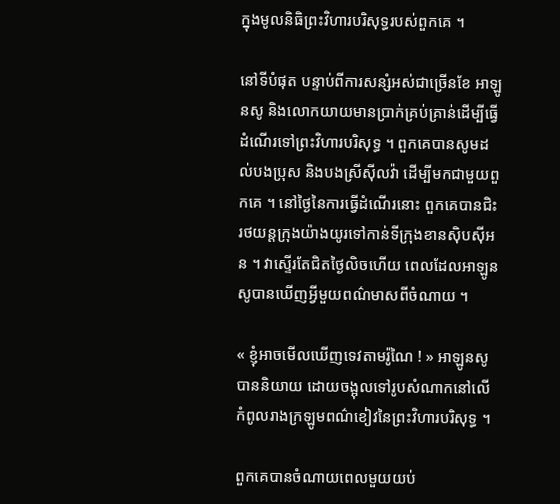ក្នុងមូលនិធិព្រះវិហារបរិសុទ្ធរបស់ពួកគេ ។

នៅទីបំផុត បន្ទាប់ពីការសន្សំអស់ជាច្រើនខែ អាឡូនសូ និងលោកយាយមានប្រាក់គ្រប់គ្រាន់ដើម្បីធ្វើដំណើរទៅព្រះវិហារបរិសុទ្ធ ។ ពួកគេបានសូមដល់បងប្រុស និងបងស្រីស៊ីលវ៉ា ដើម្បីមកជាមួយពួកគេ ។ នៅថ្ងៃនៃការធ្វើដំណើរនោះ ពួកគេបានជិះរថយន្តក្រុងយ៉ាងយូរទៅកាន់ទីក្រុងខានស៊ិបស៊ីអន ។ វាស្ទើរតែជិតថ្ងៃលិចហើយ ពេលដែលអាឡូនសូបានឃើញអ្វីមួយពណ៌មាសពីចំណាយ ។

« ខ្ញុំអាចមើលឃើញទេវតាមរ៉ូណៃ ! » អាឡូនសូបាននិយាយ ដោយចង្អុលទៅរូបសំណាកនៅលើកំពូលរាងក្រឡូមពណ៌ខៀវនៃព្រះវិហារបរិសុទ្ធ ។

ពួកគេបានចំណាយពេលមួយយប់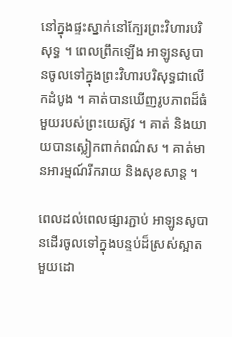នៅក្នុងផ្ទះស្នាក់នៅក្បែរព្រះវិហារបរិសុទ្ធ ។ ពេលព្រឹកឡើង អាឡូនសូបានចូលទៅក្នុងព្រះវិហារបរិសុទ្ធជាលើកដំបូង ។ គាត់បានឃើញរូបភាពដ៏ធំមួយរបស់ព្រះយេស៊ូវ ។ គាត់ និងយាយបានស្លៀកពាក់ពណ៌ស ។ គាត់មានអារម្មណ៍រីករាយ និងសុខសាន្ត ។

ពេលដល់ពេលផ្សារភ្ជាប់ អាឡូនសូបានដើរចូលទៅក្នុងបន្ទប់ដ៏ស្រស់ស្អាតមួយដោ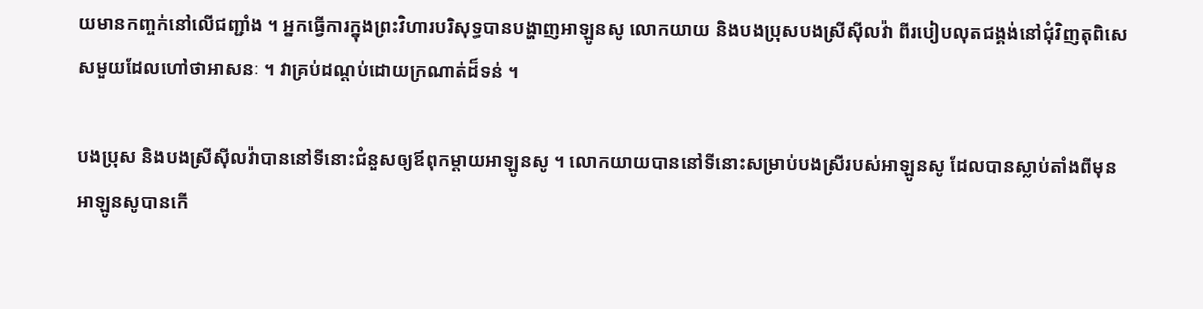យមានកញ្ចក់នៅលើជញ្ជាំង ។ អ្នកធ្វើការក្នុងព្រះវិហារបរិសុទ្ធបានបង្ហាញអាឡូនសូ លោកយាយ និងបងប្រុសបងស្រីស៊ីលវ៉ា ពីរបៀបលុតជង្គង់នៅជុំវិញតុពិសេសមួយដែលហៅថាអាសនៈ ។ វាគ្រប់ដណ្ដប់ដោយក្រណាត់ដ៏ទន់ ។

បងប្រុស និងបងស្រីស៊ីលវ៉ាបាននៅទីនោះជំនួសឲ្យឪពុកម្ដាយអាឡូនសូ ។ លោកយាយបាននៅទីនោះសម្រាប់បងស្រីរបស់អាឡូនសូ ដែលបានស្លាប់តាំងពីមុនអាឡូនសូបានកើ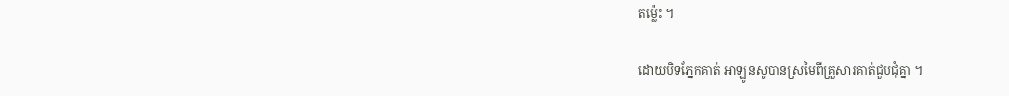តម្ល៉េះ ។

ដោយបិទភ្នែកគាត់ អាឡូនសូបានស្រមៃពីគ្រួសារគាត់ជួបជុំគ្នា ។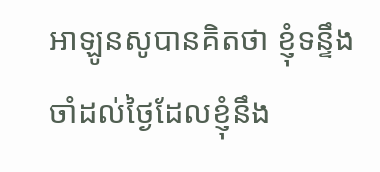អាឡូនសូបានគិតថា ខ្ញុំទន្ទឹងចាំដល់ថ្ងៃដែលខ្ញុំនឹង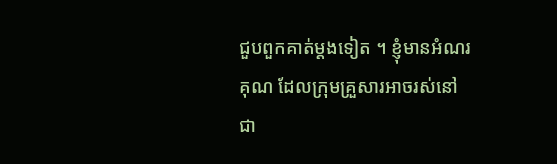ជួបពួកគាត់ម្ដងទៀត ។ ខ្ញុំមានអំណរគុណ ដែលក្រុមគ្រួសារអាចរស់នៅជា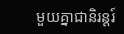មួយគ្នាជានិរន្ដរ៍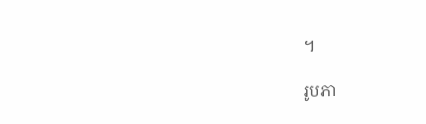។

រូបភា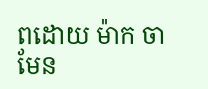ពដោយ ម៉ាក ចាមែន